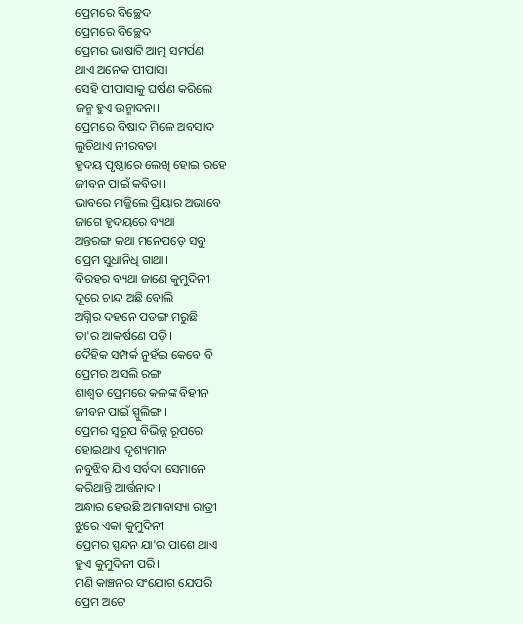ପ୍ରେମରେ ବିଚ୍ଛେଦ
ପ୍ରେମରେ ବିଚ୍ଛେଦ
ପ୍ରେମର ଭାଷାଟି ଆତ୍ମ ସମର୍ପଣ
ଥାଏ ଅନେକ ପୀପାସା
ସେହି ପୀପାସାକୁ ଘର୍ଷଣ କରିଲେ
ଜନ୍ମ ହୁଏ ଉନ୍ମାଦନା।
ପ୍ରେମରେ ବିଷାଦ ମିଳେ ଅବସାଦ
ଲୁଚିଥାଏ ନୀରବତା
ହୃଦୟ ପୃଷ୍ଠାରେ ଲେଖି ହୋଇ ରହେ
ଜୀବନ ପାଇଁ କବିତା।
ଭାବରେ ମଜ୍ଜିଲେ ପ୍ରିୟାର ଅଭାବେ
ଜାଗେ ହୃଦୟରେ ବ୍ୟଥା
ଅନ୍ତରଙ୍ଗ କଥା ମନେପଡ଼େ ସବୁ
ପ୍ରେମ ସୁଧାନିଧି ଗାଥା।
ବିରହର ବ୍ୟଥା ଜାଣେ କୁମୁଦିନୀ
ଦୂରେ ଚାନ୍ଦ ଅଛି ବୋଲି
ଅଗ୍ନିର ଦହନେ ପତଙ୍ଗ ମରୁଛି
ତା'ର ଆକର୍ଷଣେ ପଡ଼ି।
ଦୈହିକ ସମ୍ପର୍କ ନୁହଁଇ କେବେ ବି
ପ୍ରେମର ଅସଲି ରଙ୍ଗ
ଶାଶ୍ଵତ ପ୍ରେମରେ କଳଙ୍କ ବିହୀନ
ଜୀବନ ପାଇଁ ସ୍ପୁଲିଙ୍ଗ।
ପ୍ରେମର ସ୍ବରୂପ ବିଭିନ୍ନ ରୂପରେ
ହୋଇଥାଏ ଦୃଶ୍ୟମାନ
ନବୁଝିବ ଯିଏ ସର୍ବଦା ସେମାନେ
କରିଥାନ୍ତି ଆର୍ତ୍ତନାଦ ।
ଅନ୍ଧାର ହେଉଛି ଅମାବାସ୍ୟା ରାତ୍ରୀ
ଝୁରେ ଏକା କୁମୁଦିନୀ
ପ୍ରେମର ସ୍ପନ୍ଦନ ଯା'ର ପାଶେ ଥାଏ
ହୁଏ କୁମୁଦିନୀ ପରି।
ମଣି କାଞ୍ଚନର ସଂଯୋଗ ଯେପରି
ପ୍ରେମ ଅଟେ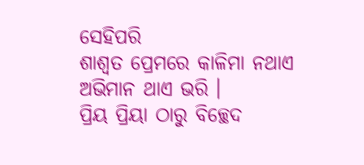ସେହିପରି
ଶାଶ୍ଵତ ପ୍ରେମରେ କାଳିମା ନଥାଏ
ଅଭିମାନ ଥାଏ ଭରି ।
ପ୍ରିୟ ପ୍ରିୟା ଠାରୁ ବିଚ୍ଛେଦ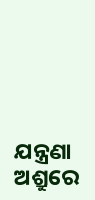ଯନ୍ତ୍ରଣା
ଅଶ୍ରୁରେ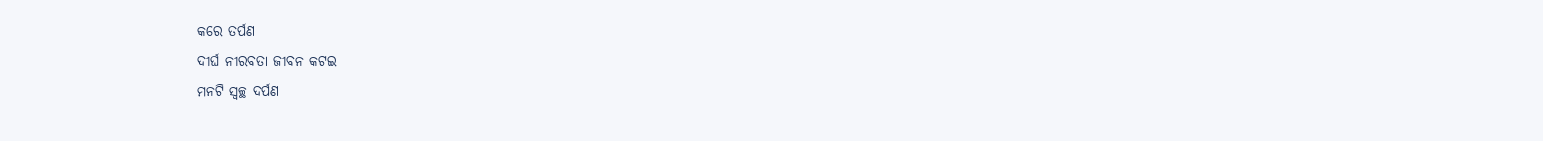କରେ ତର୍ପଣ
ଦୀର୍ଘ ନୀରବତା ଜୀବନ କଟଇ
ମନଟି ସ୍ବଚ୍ଛ ଦର୍ପଣ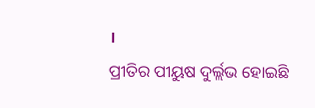।
ପ୍ରୀତିର ପୀୟୁଷ ଦୁର୍ଲ୍ଲଭ ହୋଇଛି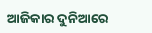ଆଜିକାର ଦୁନିଆରେ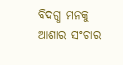ବିଦଗ୍ଧ ମନକୁ ଆଶାର ସଂଚାର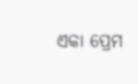ଏକା ପ୍ରେମ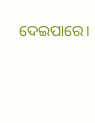ଦେଇପାରେ।